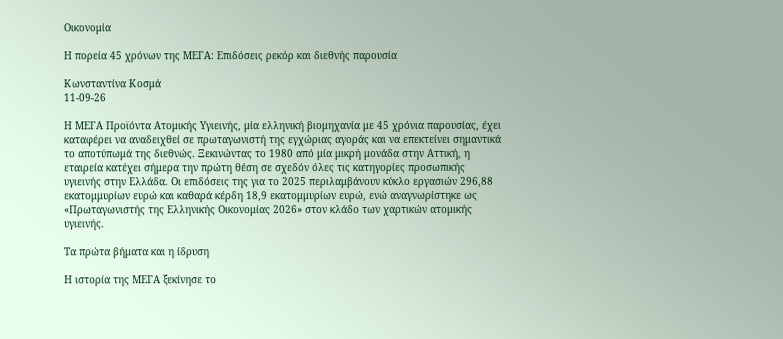Οικονομία

Η πορεία 45 χρόνων της ΜΕΓΑ: Επιδόσεις ρεκόρ και διεθνής παρουσία

Κωνσταντίνα Κοσμά
11-09-26

Η ΜΕΓΑ Προϊόντα Ατομικής Υγιεινής, μία ελληνική βιομηχανία με 45 χρόνια παρουσίας, έχει καταφέρει να αναδειχθεί σε πρωταγωνιστή της εγχώριας αγοράς και να επεκτείνει σημαντικά το αποτύπωμά της διεθνώς. Ξεκινώντας το 1980 από μία μικρή μονάδα στην Αττική, η εταιρεία κατέχει σήμερα την πρώτη θέση σε σχεδόν όλες τις κατηγορίες προσωπικής υγιεινής στην Ελλάδα. Οι επιδόσεις της για το 2025 περιλαμβάνουν κύκλο εργασιών 296,88 εκατομμυρίων ευρώ και καθαρά κέρδη 18,9 εκατομμυρίων ευρώ, ενώ αναγνωρίστηκε ως «Πρωταγωνιστής της Ελληνικής Οικονομίας 2026» στον κλάδο των χαρτικών ατομικής υγιεινής.

Τα πρώτα βήματα και η ίδρυση

Η ιστορία της ΜΕΓΑ ξεκίνησε το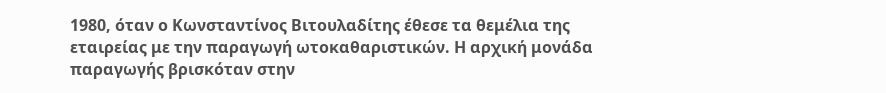1980, όταν ο Κωνσταντίνος Βιτουλαδίτης έθεσε τα θεμέλια της εταιρείας με την παραγωγή ωτοκαθαριστικών. Η αρχική μονάδα παραγωγής βρισκόταν στην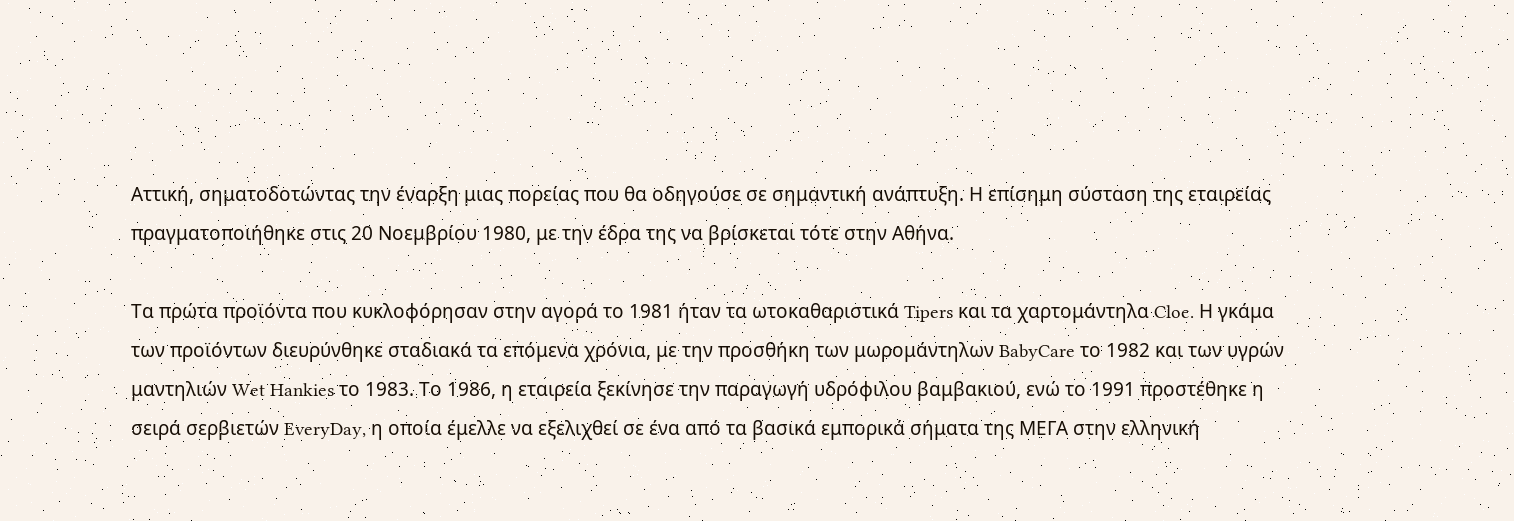Αττική, σηματοδοτώντας την έναρξη μιας πορείας που θα οδηγούσε σε σημαντική ανάπτυξη. Η επίσημη σύσταση της εταιρείας πραγματοποιήθηκε στις 20 Νοεμβρίου 1980, με την έδρα της να βρίσκεται τότε στην Αθήνα.

Τα πρώτα προϊόντα που κυκλοφόρησαν στην αγορά το 1981 ήταν τα ωτοκαθαριστικά Tipers και τα χαρτομάντηλα Cloe. Η γκάμα των προϊόντων διευρύνθηκε σταδιακά τα επόμενα χρόνια, με την προσθήκη των μωρομάντηλων BabyCare το 1982 και των υγρών μαντηλιών Wet Hankies το 1983. Το 1986, η εταιρεία ξεκίνησε την παραγωγή υδρόφιλου βαμβακιού, ενώ το 1991 προστέθηκε η σειρά σερβιετών EveryDay, η οποία έμελλε να εξελιχθεί σε ένα από τα βασικά εμπορικά σήματα της ΜΕΓΑ στην ελληνική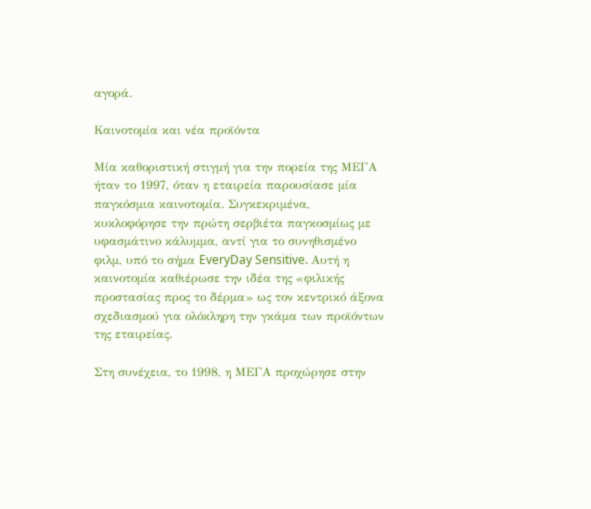αγορά.

Καινοτομία και νέα προϊόντα

Μία καθοριστική στιγμή για την πορεία της ΜΕΓΑ ήταν το 1997, όταν η εταιρεία παρουσίασε μία παγκόσμια καινοτομία. Συγκεκριμένα, κυκλοφόρησε την πρώτη σερβιέτα παγκοσμίως με υφασμάτινο κάλυμμα, αντί για το συνηθισμένο φιλμ, υπό το σήμα EveryDay Sensitive. Αυτή η καινοτομία καθιέρωσε την ιδέα της «φιλικής προστασίας προς το δέρμα» ως τον κεντρικό άξονα σχεδιασμού για ολόκληρη την γκάμα των προϊόντων της εταιρείας.

Στη συνέχεια, το 1998, η ΜΕΓΑ προχώρησε στην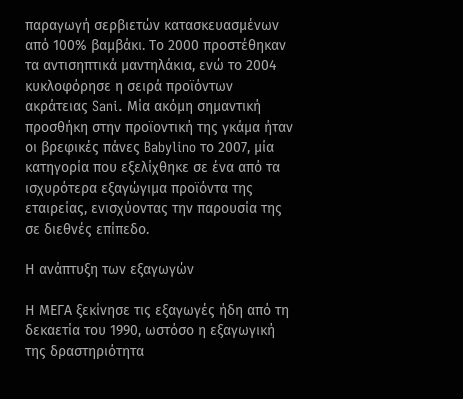παραγωγή σερβιετών κατασκευασμένων από 100% βαμβάκι. Το 2000 προστέθηκαν τα αντισηπτικά μαντηλάκια, ενώ το 2004 κυκλοφόρησε η σειρά προϊόντων ακράτειας Sani. Μία ακόμη σημαντική προσθήκη στην προϊοντική της γκάμα ήταν οι βρεφικές πάνες Babylino το 2007, μία κατηγορία που εξελίχθηκε σε ένα από τα ισχυρότερα εξαγώγιμα προϊόντα της εταιρείας, ενισχύοντας την παρουσία της σε διεθνές επίπεδο.

Η ανάπτυξη των εξαγωγών

Η ΜΕΓΑ ξεκίνησε τις εξαγωγές ήδη από τη δεκαετία του 1990, ωστόσο η εξαγωγική της δραστηριότητα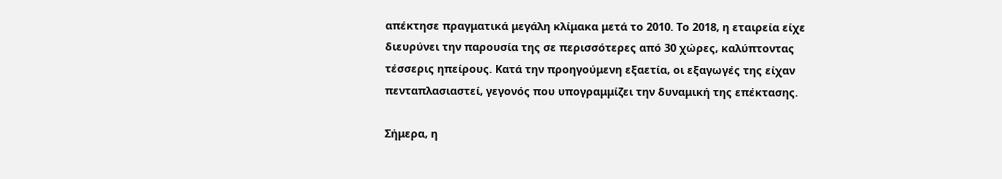απέκτησε πραγματικά μεγάλη κλίμακα μετά το 2010. Το 2018, η εταιρεία είχε διευρύνει την παρουσία της σε περισσότερες από 30 χώρες, καλύπτοντας τέσσερις ηπείρους. Κατά την προηγούμενη εξαετία, οι εξαγωγές της είχαν πενταπλασιαστεί, γεγονός που υπογραμμίζει την δυναμική της επέκτασης.

Σήμερα, η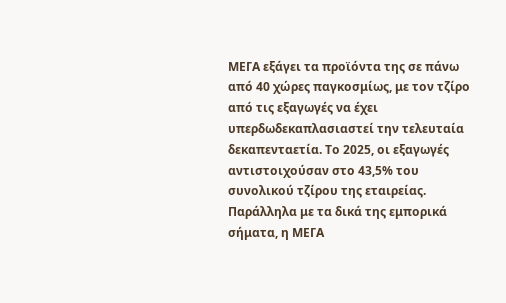ΜΕΓΑ εξάγει τα προϊόντα της σε πάνω από 40 χώρες παγκοσμίως, με τον τζίρο από τις εξαγωγές να έχει υπερδωδεκαπλασιαστεί την τελευταία δεκαπενταετία. Το 2025, οι εξαγωγές αντιστοιχούσαν στο 43,5% του συνολικού τζίρου της εταιρείας. Παράλληλα με τα δικά της εμπορικά σήματα, η ΜΕΓΑ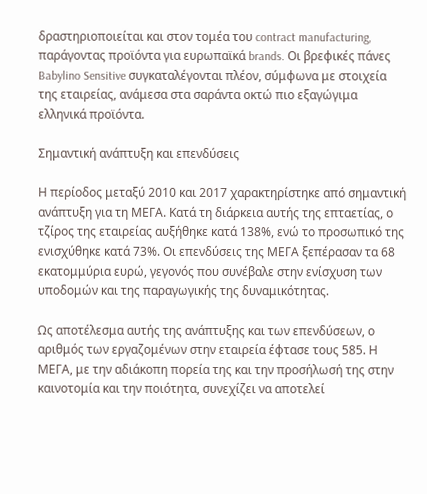δραστηριοποιείται και στον τομέα του contract manufacturing, παράγοντας προϊόντα για ευρωπαϊκά brands. Οι βρεφικές πάνες Babylino Sensitive συγκαταλέγονται πλέον, σύμφωνα με στοιχεία της εταιρείας, ανάμεσα στα σαράντα οκτώ πιο εξαγώγιμα ελληνικά προϊόντα.

Σημαντική ανάπτυξη και επενδύσεις

Η περίοδος μεταξύ 2010 και 2017 χαρακτηρίστηκε από σημαντική ανάπτυξη για τη ΜΕΓΑ. Κατά τη διάρκεια αυτής της επταετίας, ο τζίρος της εταιρείας αυξήθηκε κατά 138%, ενώ το προσωπικό της ενισχύθηκε κατά 73%. Οι επενδύσεις της ΜΕΓΑ ξεπέρασαν τα 68 εκατομμύρια ευρώ, γεγονός που συνέβαλε στην ενίσχυση των υποδομών και της παραγωγικής της δυναμικότητας.

Ως αποτέλεσμα αυτής της ανάπτυξης και των επενδύσεων, ο αριθμός των εργαζομένων στην εταιρεία έφτασε τους 585. Η ΜΕΓΑ, με την αδιάκοπη πορεία της και την προσήλωσή της στην καινοτομία και την ποιότητα, συνεχίζει να αποτελεί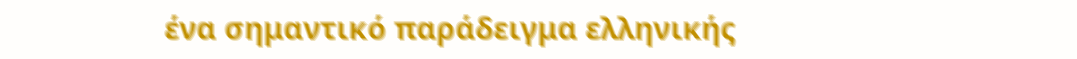ένα σημαντικό παράδειγμα ελληνικής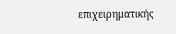επιχειρηματικής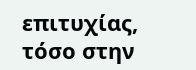επιτυχίας, τόσο στην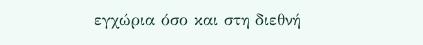εγχώρια όσο και στη διεθνή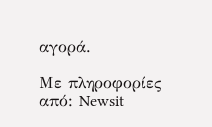αγορά.

Με πληροφορίες από: Newsit